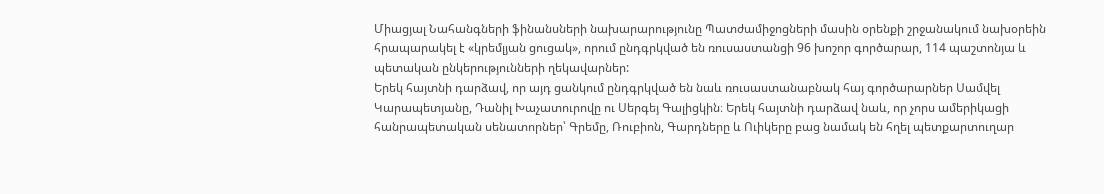Միացյալ Նահանգների ֆինանսների նախարարությունը Պատժամիջոցների մասին օրենքի շրջանակում նախօրեին հրապարակել է «կրեմլյան ցուցակ», որում ընդգրկված են ռուսաստանցի 96 խոշոր գործարար, 114 պաշտոնյա և պետական ընկերությունների ղեկավարներ:
Երեկ հայտնի դարձավ, որ այդ ցանկում ընդգրկված են նաև ռուսաստանաբնակ հայ գործարարներ Սամվել Կարապետյանը, Դանիլ Խաչատուրովը ու Սերգեյ Գալիցկին։ Երեկ հայտնի դարձավ նաև, որ չորս ամերիկացի հանրապետական սենատորներ՝ Գրեմը, Ռուբիոն, Գարդները և Ուիկերը բաց նամակ են հղել պետքարտուղար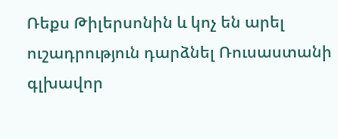Ռեքս Թիլերսոնին և կոչ են արել ուշադրություն դարձնել Ռուսաստանի գլխավոր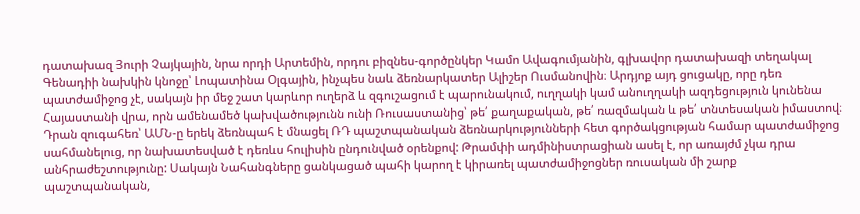դատախազ Յուրի Չայկային, նրա որդի Արտեմին, որդու բիզնես-գործընկեր Կամո Ավագումյանին, գլխավոր դատախազի տեղակալ Գենադիի նախկին կնոջը՝ Լոպատինա Օլգային, ինչպես նաև ձեռնարկատեր Ալիշեր Ուսմանովին։ Արդյոք այդ ցուցակը, որը դեռ պատժամիջոց չէ, սակայն իր մեջ շատ կարևոր ուղերձ և զգուշացում է պարունակում, ուղղակի կամ անուղղակի ազդեցություն կունենա Հայաստանի վրա, որն ամենամեծ կախվածությունն ունի Ռուսաստանից՝ թե՛ քաղաքական, թե՛ ռազմական և թե՛ տնտեսական իմաստով։
Դրան զուգահեռ՝ ԱՄՆ-ը երեկ ձեռնպահ է մնացել ՌԴ պաշտպանական ձեռնարկությունների հետ գործակցության համար պատժամիջոց սահմանելուց, որ նախատեսված է դեռևս հուլիսին ընդունված օրենքով: Թրամփի ադմինիստրացիան ասել է, որ առայժմ չկա դրա անհրաժեշտությունը: Սակայն Նահանգները ցանկացած պահի կարող է կիրառել պատժամիջոցներ ռուսական մի շարք պաշտպանական,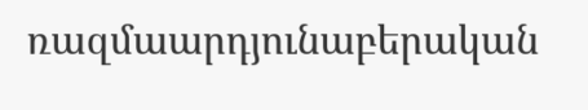ռազմաարդյունաբերական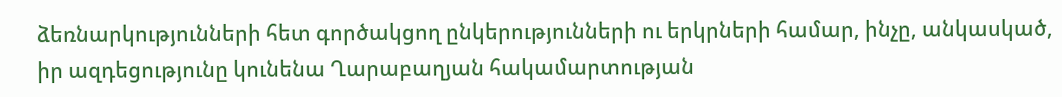ձեռնարկությունների հետ գործակցող ընկերությունների ու երկրների համար, ինչը, անկասկած, իր ազդեցությունը կունենա Ղարաբաղյան հակամարտության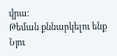վրա։
Թեման քննարկելու ենք Նյու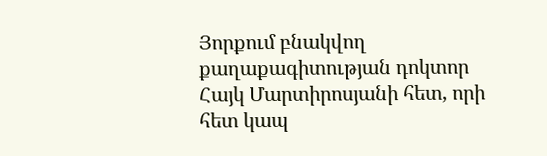Յորքում բնակվող քաղաքագիտության դոկտոր Հայկ Մարտիրոսյանի հետ, որի հետ կապ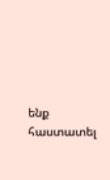ենք հաստատել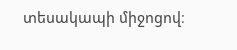տեսակապի միջոցով։